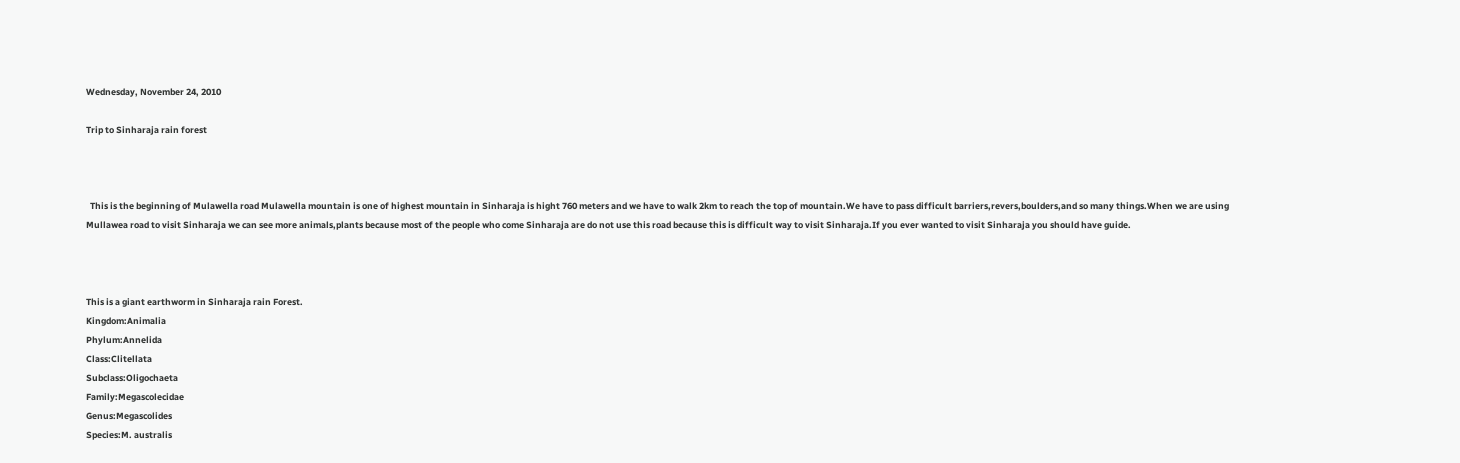Wednesday, November 24, 2010

Trip to Sinharaja rain forest



  This is the beginning of Mulawella road Mulawella mountain is one of highest mountain in Sinharaja is hight 760 meters and we have to walk 2km to reach the top of mountain.We have to pass difficult barriers,revers,boulders,and so many things.When we are using Mullawea road to visit Sinharaja we can see more animals,plants because most of the people who come Sinharaja are do not use this road because this is difficult way to visit Sinharaja.If you ever wanted to visit Sinharaja you should have guide.



This is a giant earthworm in Sinharaja rain Forest.
Kingdom:Animalia
Phylum:Annelida
Class:Clitellata
Subclass:Oligochaeta
Family:Megascolecidae
Genus:Megascolides
Species:M. australis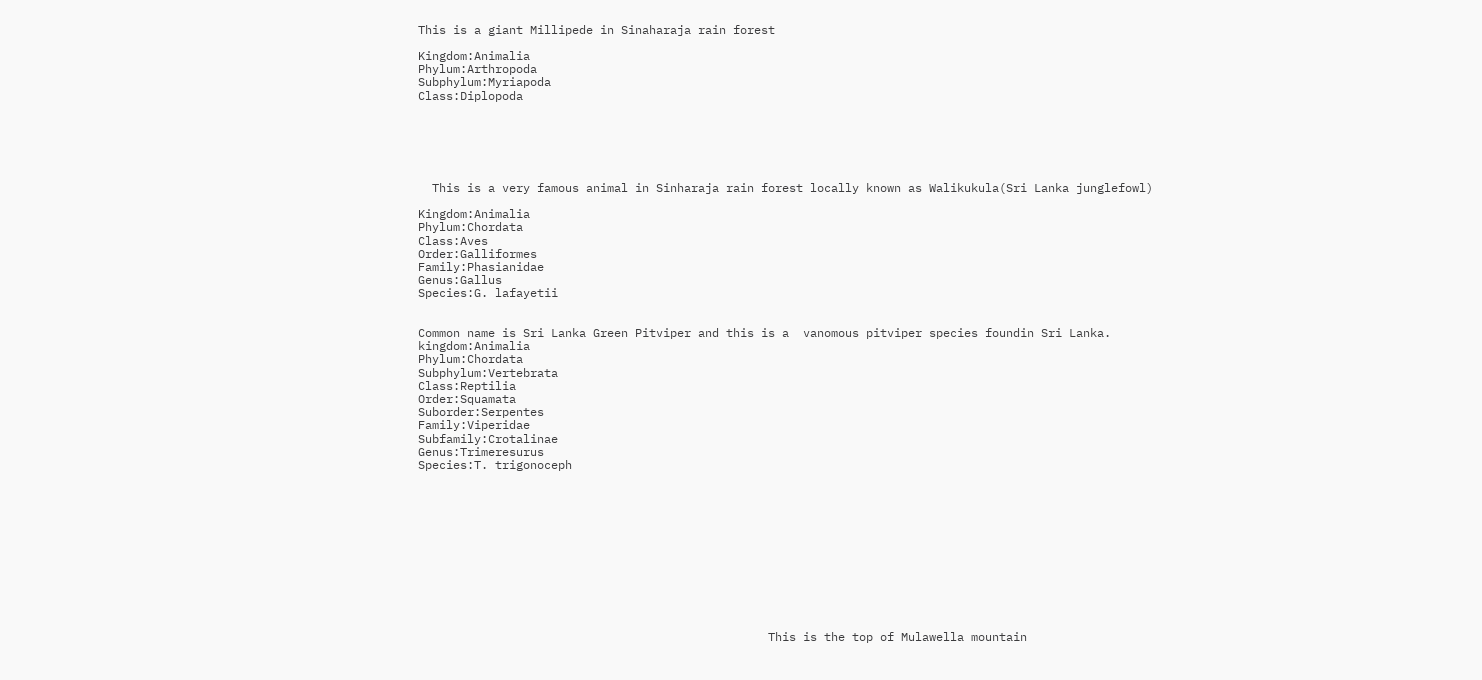This is a giant Millipede in Sinaharaja rain forest

Kingdom:Animalia
Phylum:Arthropoda
Subphylum:Myriapoda
Class:Diplopoda






  This is a very famous animal in Sinharaja rain forest locally known as Walikukula(Sri Lanka junglefowl)

Kingdom:Animalia
Phylum:Chordata
Class:Aves
Order:Galliformes
Family:Phasianidae
Genus:Gallus
Species:G. lafayetii


Common name is Sri Lanka Green Pitviper and this is a  vanomous pitviper species foundin Sri Lanka.
kingdom:Animalia
Phylum:Chordata
Subphylum:Vertebrata
Class:Reptilia
Order:Squamata
Suborder:Serpentes
Family:Viperidae
Subfamily:Crotalinae
Genus:Trimeresurus
Species:T. trigonoceph












                                                  This is the top of Mulawella mountain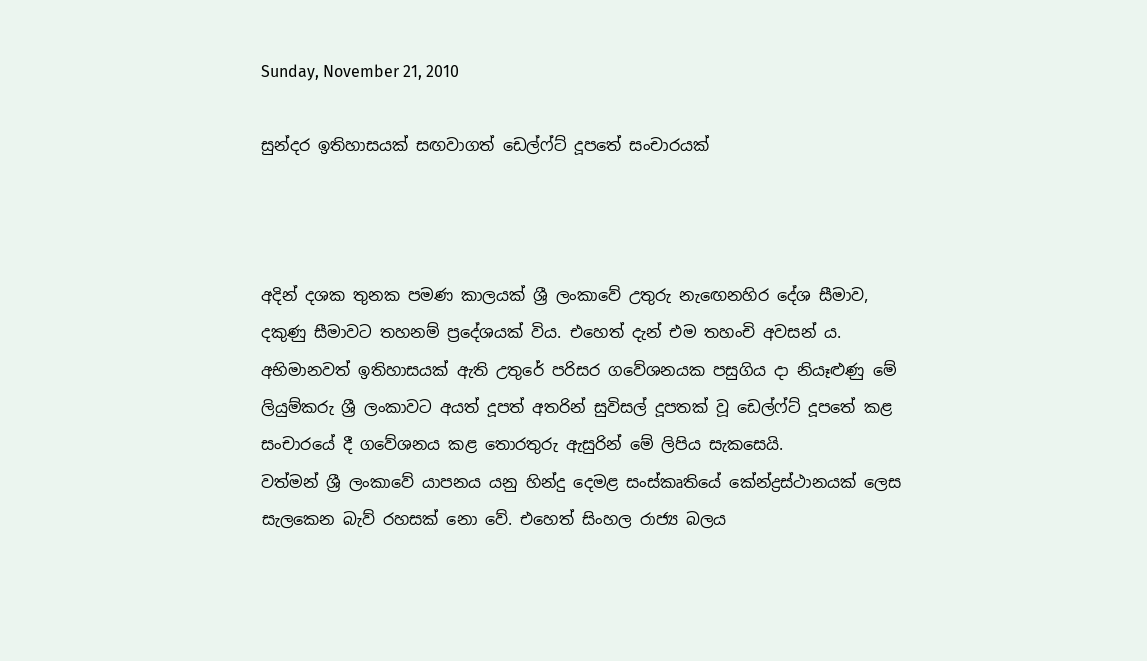Sunday, November 21, 2010

සුන්දර ඉතිහාසයක්‌ සඟවාගත් ඩෙල්ෆ්ට්‌ දූපතේ සංචාරයක්‌



අදින් දශක තුනක පමණ කාලයක්‌ ශ්‍රී ලංකාවේ උතුරු නැඟෙනහිර දේශ සීමාව, දකුණු සීමාවට තහනම් ප්‍රදේශයක්‌ විය. එහෙත් දැන් එම තහංචි අවසන් ය. අභිමානවත් ඉතිහාසයක්‌ ඇති උතුරේ පරිසර ගවේශනයක පසුගිය දා නියෑළුණු මේ ලියුම්කරු ශ්‍රී ලංකාවට අයත් දූපත් අතරින් සුවිසල් දූපතක්‌ වූ ඩෙල්ෆ්ට්‌ දූපතේ කළ සංචාරයේ දී ගවේශනය කළ තොරතුරු ඇසුරින් මේ ලිපිය සැකසෙයි.
වත්මන් ශ්‍රී ලංකාවේ යාපනය යනු හින්දු දෙමළ සංස්‌කෘතියේ කේන්ද්‍රස්‌ථානයක්‌ ලෙස සැලකෙන බැව් රහසක්‌ නො වේ. එහෙත් සිංහල රාජ්‍ය බලය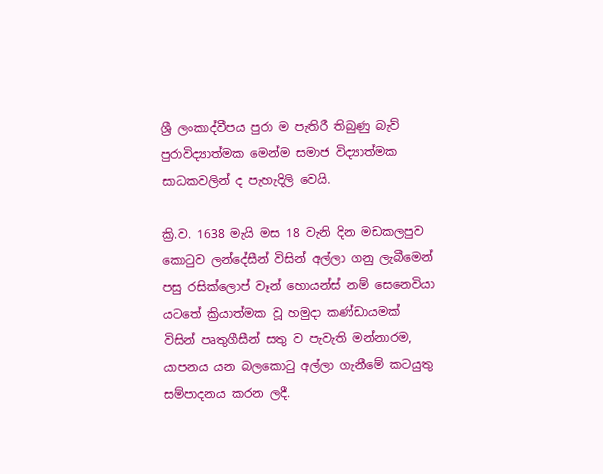ශ්‍රී ලංකාද්වීපය පුරා ම පැතිරී තිබුණු බැව් පුරාවිද්‍යාත්මක මෙන්ම සමාජ විද්‍යාත්මක සාධකවලින් ද පැහැදිලි වෙයි.

ක්‍රි.ව. 1638 මැයි මස 18 වැනි දින මඩකලපුව කොටුව ලන්දේසීන් විසින් අල්ලා ගනු ලැබීමෙන් පසු රසික්‌ලොප් වෑන් හොයන්ස්‌ නම් සෙනෙවියා යටතේ ක්‍රියාත්මක වූ හමුදා කණ්‌ඩායමක්‌ විසින් පෘතුගීසීන් සතු ව පැවැති මන්නාරම, යාපනය යන බලකොටු අල්ලා ගැනීමේ කටයුතු සම්පාදනය කරන ලදී.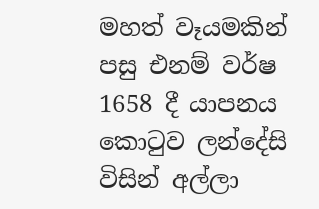මහත් වෑයමකින් පසු එනම් වර්ෂ 1658 දී යාපනය කොටුව ලන්දේසි විසින් අල්ලා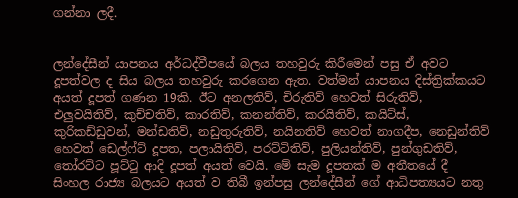ගන්නා ලදී.


ලන්දේසීන් යාපනය අර්ධද්වීපයේ බලය තහවුරු කිරීමෙන් පසු ඒ අවට දූපත්වල ද සිය බලය තහවුරු කරගෙන ඇත. වත්මන් යාපනය දිස්‌ත්‍රික්‌කයට අයත් දූපත් ගණන 19කි. ඊට අනලතිව්, චිරුතිව් හෙවත් සිරුතිව්, එලුවයිතිව්, කුච්චතිව්, කාරතිව්, කනන්තිව්, කරයිතිව්, කයිට්‌ස්‌, කුරිකඩ්ඩුවන්, මන්ඩතිව්, නඩුතුරුතිව්, නයිනතිව් හෙවත් නාගදීප, නෙඩුන්තිව් හෙවත් ඩෙල්ෆ්ට්‌ දූපත, පලායිතිව්, පරට්‌ටිතිව්, පුලියන්තිව්, පුන්ගුඩතිව්, තෝරට්‌ට පූට්‌ටු ආදි දූපත් අයත් වෙයි. මේ සැම දූපතක්‌ ම අතීතයේ දී සිංහල රාජ්‍ය බලයට අයත් ව තිබී ඉන්පසු ලන්දේසීන් ගේ ආධිපත්‍යයට නතු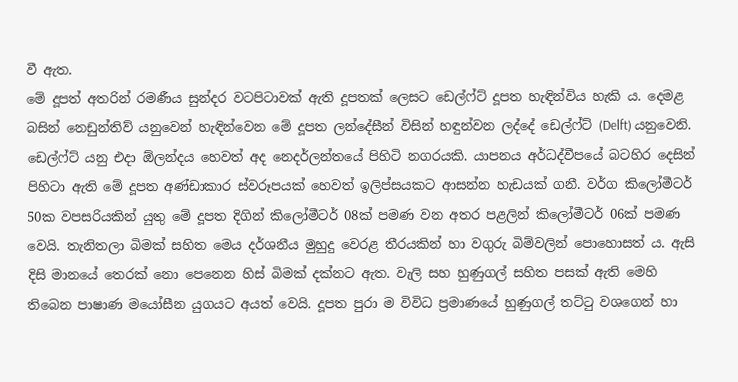වී ඇත.
මේ දූපත් අතරින් රමණීය සුන්දර වටපිටාවක්‌ ඇති දූපතක්‌ ලෙසට ඩෙල්ෆ්ට්‌ දූපත හැඳින්විය හැකි ය. දෙමළ බසින් නෙඩුන්තිව් යනුවෙන් හැඳින්වෙන මේ දූපත ලන්දේසීන් විසින් හඳුන්වන ලද්දේ ඩෙල්ෆ්ට්‌ (Delft) යනුවෙනි. ඩෙල්ෆ්ට්‌ යනු එදා ඕලන්දය හෙවත් අද නෙදර්ලන්තයේ පිහිටි නගරයකි. යාපනය අර්ධද්වීපයේ බටහිර දෙසින් පිහිටා ඇති මේ දූපත අණ්‌ඩාකාර ස්‌වරූපයක්‌ හෙවත් ඉලිප්සයකට ආසන්න හැඩයක්‌ ගනී. වර්ග කිලෝමීටර් 50ක වපසරියකින් යුතු මේ දූපත දිගින් කිලෝමීටර් 08ක්‌ පමණ වන අතර පළලින් කිලෝමීටර් 06ක්‌ පමණ වෙයි. තැනිතලා බිමක්‌ සහිත මෙය දර්ශනීය මුහුදු වෙරළ තීරයකින් හා වගුරු බිම්වලින් පොහොසත් ය. ඇසි දිසි මානයේ තෙරක්‌ නො පෙනෙන හිස්‌ බිමක්‌ දක්‌නට ඇත. වැලි සහ හුණුගල් සහිත පසක්‌ ඇති මෙහි තිබෙන පාෂාණ මයෝසීන යුගයට අයත් වෙයි. දූපත පුරා ම විවිධ ප්‍රමාණයේ හුණුගල් තට්‌ටු වශගෙන් හා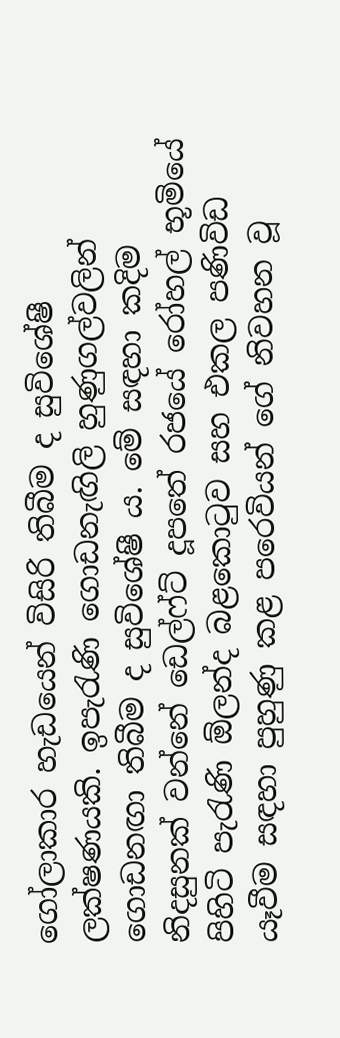ගෝලාකාර හැඩයෙන් විසිරි තිබීම ද සුවිශේෂී ලක්‌ෂණයකි. ඉපැරැණි ගොඩනැඟිලි හුණුගල්වලින් ගොඩනඟා තිබීම ද සුවිශේෂී ය. මේ සඳහා කදිම නිදසුනක්‌ වන්නේ ඩෙල්ෆ්ට්‌ දූපතේ රජයේ රෝහල් භූමියේ පිහිටි පැරැණි ඕලන්ද බළකොටුව සහ එකල පණිවිඩ යෑවීම සඳහා පුහුණු කළ පරෙවියන් ගේ නිවහන වූ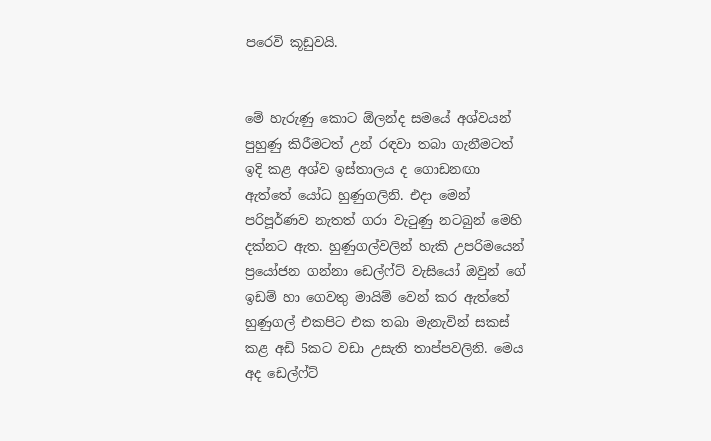පරෙවි කූඩුවයි.


මේ හැරුණු කොට ඕලන්ද සමයේ අශ්වයන් පුහුණු කිරීමටත් උන් රඳවා තබා ගැනීමටත් ඉදි කළ අශ්ව ඉස්‌තාලය ද ගොඩනඟා ඇත්තේ යෝධ හුණුගලිනි. එදා මෙන් පරිපූර්ණව නැතත් ගරා වැටුණු නටබුන් මෙහි දක්‌නට ඇත. හුණුගල්වලින් හැකි උපරිමයෙන් ප්‍රයෝජන ගන්නා ඩෙල්ෆ්ට්‌ වැසියෝ ඔවුන් ගේ ඉඩම් හා ගෙවතු මායිම් වෙන් කර ඇත්තේ හුණුගල් එකපිට එක තබා මැනැවින් සකස්‌ කළ අඩි 5කට වඩා උසැති තාප්පවලිනි. මෙය අද ඩෙල්ෆ්ට්‌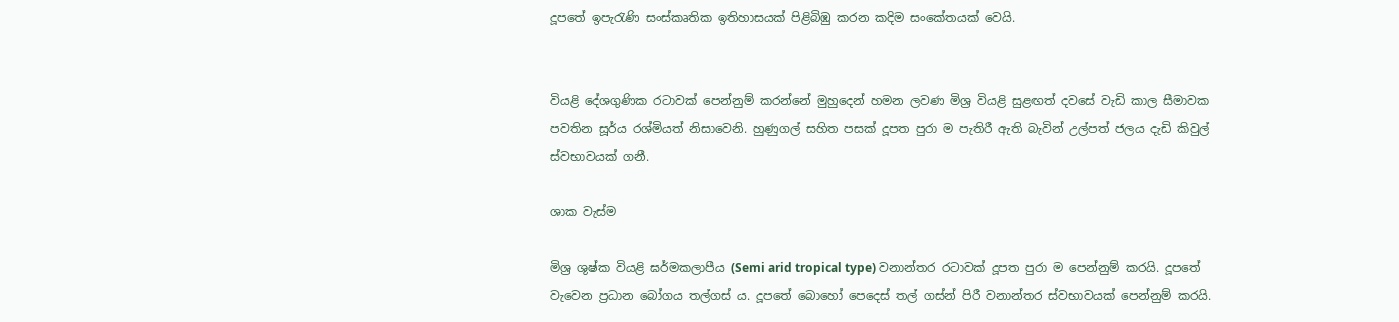දූපතේ ඉපැරැණි සංස්‌කෘතික ඉතිහාසයක්‌ පිළිබිඹු කරන කදිම සංකේතයක්‌ වෙයි.


වියළි දේශගුණික රටාවක්‌ පෙන්නුම් කරන්නේ මුහුදෙන් හමන ලවණ මිශ්‍ර වියළි සුළඟත් දවසේ වැඩි කාල සීමාවක පවතින සූර්ය රශ්මියත් නිසාවෙනි. හුණුගල් සහිත පසක්‌ දූපත පුරා ම පැතිරී ඇති බැවින් උල්පත් ජලය දැඩි කිවුල් ස්‌වභාවයක්‌ ගනී.

ශාක වැස්‌ම

මිශ්‍ර ශුෂ්ක වියළි ඝර්මකලාපීය (Semi arid tropical type) වනාන්තර රටාවක්‌ දූපත පුරා ම පෙන්නුම් කරයි. දූපතේ වැවෙන ප්‍රධාන බෝගය තල්ගස්‌ ය. දූපතේ බොහෝ පෙදෙස්‌ තල් ගස්‌න් පිරී වනාන්තර ස්‌වභාවයක්‌ පෙන්නුම් කරයි.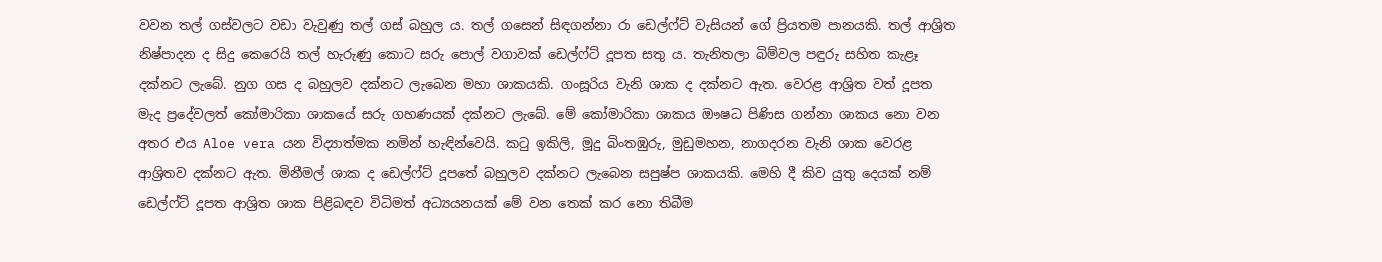වවන තල් ගස්‌වලට වඩා වැවුණු තල් ගස්‌ බහුල ය. තල් ගසෙන් සිඳගන්නා රා ඩෙල්ෆ්ට්‌ වැසියන් ගේ ප්‍රියතම පානයකි. තල් ආශ්‍රිත නිෂ්පාදන ද සිදු කෙරෙයි තල් හැරුණු කොට සරු පොල් වගාවක්‌ ඩෙල්ෆ්ට්‌ දූපත සතු ය. තැනිතලා බිම්වල පඳුරු සහිත කැළෑ දක්‌නට ලැබේ. නුග ගස ද බහුලව දක්‌නට ලැබෙන මහා ශාකයකි. ගංසූරිය වැනි ශාක ද දක්‌නට ඇත. වෙරළ ආශ්‍රිත වත් දූපත මැද ප්‍රදේවලත් කෝමාරිකා ශාකයේ සරු ගහණයක්‌ දක්‌නට ලැබේ. මේ කෝමාරිකා ශාකය ඖෂධ පිණිස ගන්නා ශාකය නො වන අතර එය Aloe vera යන විද්‍යාත්මක නමින් හැඳින්වෙයි. කටු ඉකිලි, මූදු බිංතඹුරු, මුඩුමහන, නාගදරන වැනි ශාක වෙරළ ආශ්‍රිතව දක්‌නට ඇත. මිනීමල් ශාක ද ඩෙල්ෆ්ට්‌ දූපතේ බහුලව දක්‌නට ලැබෙන සපුෂ්ප ශාකයකි. මෙහි දී කිව යුතු දෙයක්‌ නම් ඩෙල්ෆ්ට්‌ දූපත ආශ්‍රිත ශාක පිළිබඳව විධිමත් අධ්‍යයනයක්‌ මේ වන තෙක්‌ කර නො තිබීම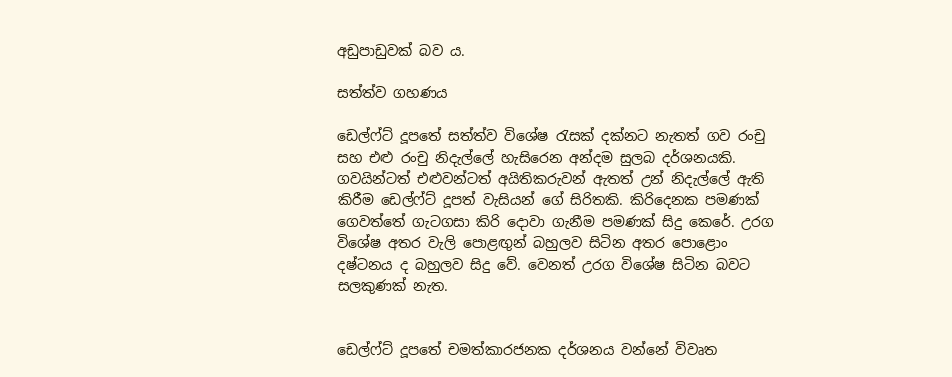අඩුපාඩුවක්‌ බව ය.

සත්ත්ව ගහණය

ඩෙල්ෆ්ට්‌ දූපතේ සත්ත්ව විශේෂ රැසක්‌ දක්‌නට නැතත් ගව රංචු සහ එළු රංචු නිදැල්ලේ හැසිරෙන අන්දම සුලබ දර්ශනයකි. ගවයින්ටත් එළුවන්ටත් අයිතිකරුවන් ඇතත් උන් නිදැල්ලේ ඇති කිරීම ඩෙල්ෆ්ට්‌ දූපත් වැසියන් ගේ සිරිතකි. කිරිදෙනක පමණක්‌ ගෙවත්තේ ගැටගසා කිරි දොවා ගැනීම පමණක්‌ සිදු කෙරේ. උරග විශේෂ අතර වැලි පොළඟුන් බහුලව සිටින අතර පොළොං දෂ්ටනය ද බහුලව සිදු වේ. වෙනත් උරග විශේෂ සිටින බවට සලකුණක්‌ නැත.


ඩෙල්ෆ්ට්‌ දූපතේ චමත්කාරජනක දර්ශනය වන්නේ විවෘත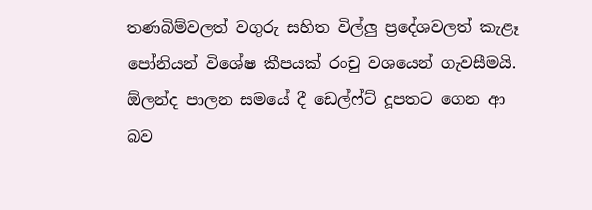තණබිම්වලත් වගුරු සහිත විල්ලු ප්‍රදේශවලත් කැළෑ පෝනියන් විශේෂ කීපයක්‌ රංචු වශයෙන් ගැවසීමයි. ඕලන්ද පාලන සමයේ දී ඩෙල්ෆ්ට්‌ දූපතට ගෙන ආ බව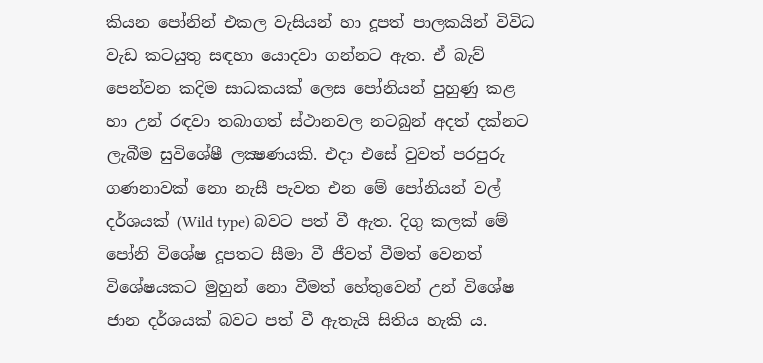කියන පෝනින් එකල වැසියන් හා දූපත් පාලකයින් විවිධ වැඩ කටයුතු සඳහා යොදවා ගන්නට ඇත. ඒ බැව් පෙන්වන කදිම සාධකයක්‌ ලෙස පෝනියන් පුහුණු කළ හා උන් රඳවා තබාගත් ස්‌ථානවල නටබුන් අදත් දක්‌නට ලැබීම සුවිශේෂී ලක්‍ෂණයකි. එදා එසේ වුවත් පරපුරු ගණනාවක්‌ නො නැසී පැවත එන මේ පෝනියන් වල් දර්ශයක්‌ (Wild type) බවට පත් වී ඇත. දිගු කලක්‌ මේ පෝනි විශේෂ දූපතට සීමා වී ජීවත් වීමත් වෙනත් විශේෂයකට මුහුන් නො වීමත් හේතුවෙන් උන් විශේෂ ජාන දර්ශයක්‌ බවට පත් වී ඇතැයි සිතිය හැකි ය.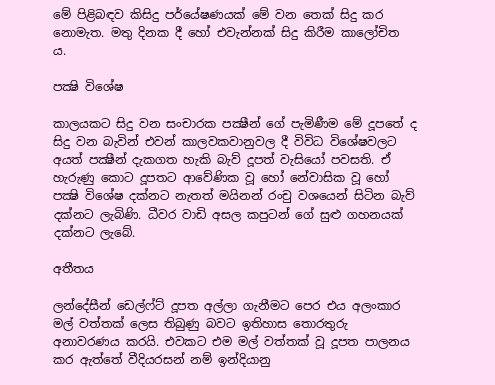මේ පිළිබඳව කිසිදු පර්යේෂණයක්‌ මේ වන තෙක්‌ සිදු කර නොමැත. මතු දිනක දී හෝ එවැන්නක්‌ සිදු කිරීම කාලෝචිත ය.

පක්‍ෂි විශේෂ

කාලයකට සිදු වන සංචාරක පක්‍ෂීන් ගේ පැමිණීම මේ දූපතේ ද සිදු වන බැවින් එවන් කාලවකවානුවල දී විවිධ විශේෂවලට අයත් පක්‍ෂීන් දැකගත හැකි බැව් දූපත් වැසියෝ පවසති. ඒ හැරුණු කොට දූපතට ආවේණික වූ හෝ නේවාසික වූ හෝ පක්‍ෂි විශේෂ දක්‌නට නැතත් මයිනන් රංචු වශයෙන් සිටින බැව් දක්‌නට ලැබිණි. ධීවර වාඩි අසල කපුටන් ගේ සුළු ගහනයක්‌ දක්‌නට ලැබේ.

අතීතය

ලන්දේසීන් ඩෙල්ෆ්ට්‌ දූපත අල්ලා ගැනීමට පෙර එය අලංකාර මල් වත්තක්‌ ලෙස තිබුණු බවට ඉතිහාස තොරතුරු අනාවරණය කරයි. එවකට එම මල් වත්තක්‌ වූ දූපත පාලනය කර ඇත්තේ වීදියරසන් නම් ඉන්දියානු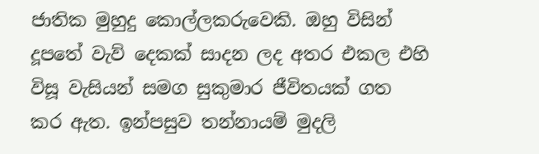ජාතික මුහුදු කොල්ලකරුවෙකි. ඔහු විසින් දූපතේ වැව් දෙකක්‌ සාදන ලද අතර එකල එහි විසූ වැසියන් සමග සුකුමාර ජීවිතයක්‌ ගත කර ඇත. ඉන්පසුව තන්නායම් මුදලි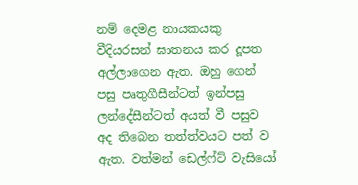නම් දෙමළ නායකයකු වීදියරසන් ඝාතනය කර දූපත අල්ලාගෙන ඇත. ඔහු ගෙන් පසු පෘතුගීසීන්ටත් ඉන්පසු ලන්දේසීන්ටත් අයත් වී පසුව අද තිබෙන තත්ත්වයට පත් ව ඇත. වත්මන් ඩෙල්ෆ්ට්‌ වැසියෝ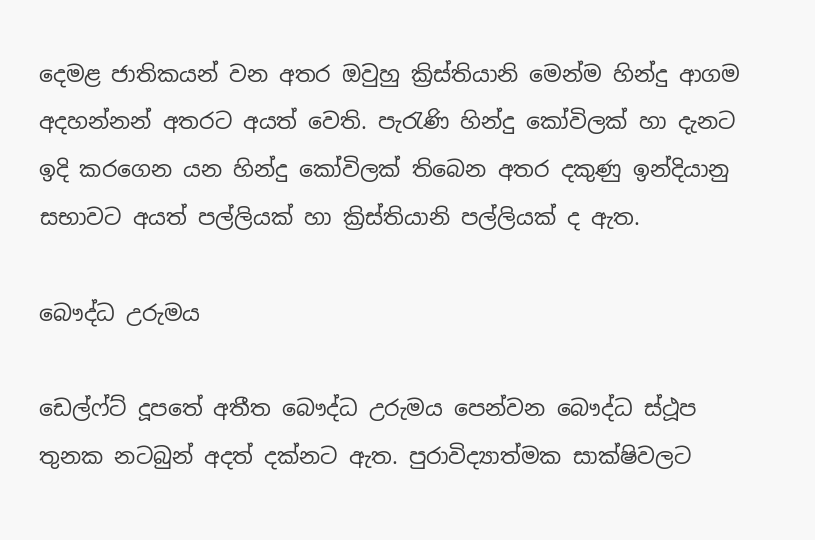දෙමළ ජාතිකයන් වන අතර ඔවුහු ක්‍රිස්‌තියානි මෙන්ම හින්දු ආගම අදහන්නන් අතරට අයත් වෙති. පැරැණි හින්දු කෝවිලක්‌ හා දැනට ඉදි කරගෙන යන හින්දු කෝවිලක්‌ තිබෙන අතර දකුණු ඉන්දියානු සභාවට අයත් පල්ලියක්‌ හා ක්‍රිස්‌තියානි පල්ලියක්‌ ද ඇත.

බෞද්ධ උරුමය

ඩෙල්ෆ්ට්‌ දූපතේ අතීත බෞද්ධ උරුමය පෙන්වන බෞද්ධ ස්‌ථූප තුනක නටබුන් අදත් දක්‌නට ඇත. පුරාවිද්‍යාත්මක සාක්‌ෂිවලට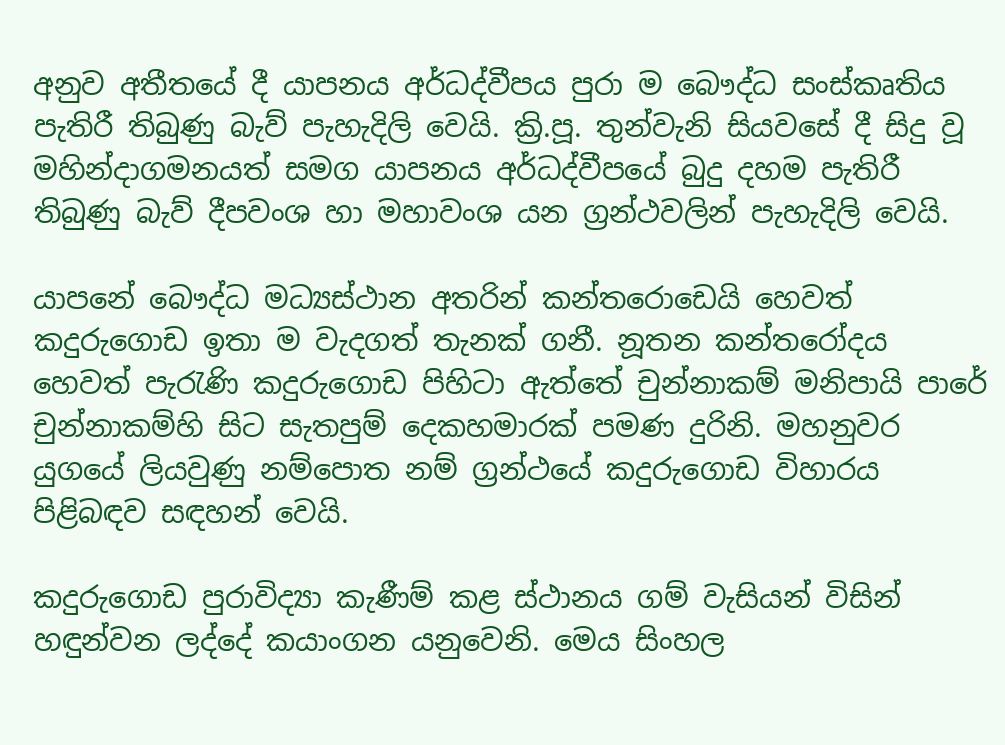අනුව අතීතයේ දී යාපනය අර්ධද්වීපය පුරා ම බෞද්ධ සංස්‌කෘතිය පැතිරී තිබුණු බැව් පැහැදිලි වෙයි. ක්‍රි.පූ. තුන්වැනි සියවසේ දී සිදු වූ මහින්දාගමනයත් සමග යාපනය අර්ධද්වීපයේ බුදු දහම පැතිරී තිබුණු බැව් දීපවංශ හා මහාවංශ යන ග්‍රන්ථවලින් පැහැදිලි වෙයි.

යාපනේ බෞද්ධ මධ්‍යස්‌ථාන අතරින් කන්තරොඩෙයි හෙවත් කදුරුගොඩ ඉතා ම වැදගත් තැනක්‌ ගනී. නූතන කන්තරෝදය හෙවත් පැරැණි කදුරුගොඩ පිහිටා ඇත්තේ චුන්නාකම් මනිපායි පාරේ චුන්නාකම්හි සිට සැතපුම් දෙකහමාරක්‌ පමණ දුරිනි. මහනුවර යුගයේ ලියවුණු නම්පොත නම් ග්‍රන්ථයේ කදුරුගොඩ විහාරය පිළිබඳව සඳහන් වෙයි.

කදුරුගොඩ පුරාවිද්‍යා කැණීම් කළ ස්‌ථානය ගම් වැසියන් විසින් හඳුන්වන ලද්දේ කයාංගන යනුවෙනි. මෙය සිංහල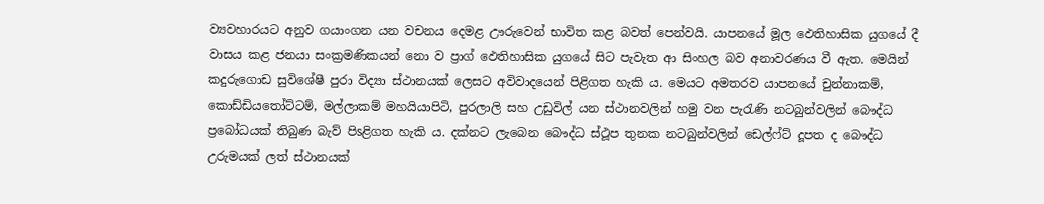ව්‍යවහාරයට අනුව ගයාංගන යන වචනය දෙමළ ඌරුවෙන් භාවිත කළ බවත් පෙන්වයි. යාපනයේ මූල ඵෙතිහාසික යුගයේ දී වාසය කළ ජනයා සංක්‍රමණිකයන් නො ව ප්‍රාග් ඵෙතිහාසික යුගයේ සිට පැවැත ආ සිංහල බව අනාවරණය වී ඇත. මෙයින් කදුරුගොඩ සුවිශේෂී පුරා විද්‍යා ස්‌ථානයක්‌ ලෙසට අවිවාදයෙන් පිළිගත හැකි ය. මෙයට අමතරව යාපනයේ චුන්නාකම්, කොඩ්ඩියතෝට්‌ටම්, මල්ලාකම් මහයියාපිටි, පුරලාලි සහ උඩුවිල් යන ස්‌ථානවලින් හමු වන පැරැණි නටබුන්වලින් බෞද්ධ ප්‍රබෝධයක්‌ තිබුණ බැව් පිsළිගත හැකි ය. දක්‌නට ලැබෙන බෞද්ධ ස්‌ථූප තුනක නටබුන්වලින් ඩෙල්ෆ්ට්‌ දූපත ද බෞද්ධ උරුමයක්‌ ලත් ස්‌ථානයක්‌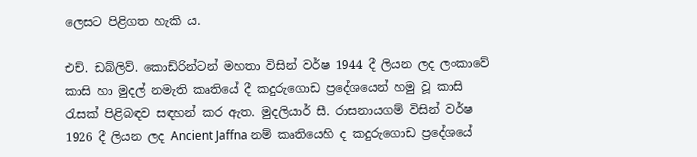ලෙසට පිළිගත හැකි ය.

එච්. ඩබ්ලිව්. කොඩ්රින්ටන් මහතා විසින් වර්ෂ 1944 දී ලියන ලද ලංකාවේ කාසි හා මුදල් නමැති කෘතියේ දී කදුරුගොඩ ප්‍රදේශයෙන් හමු වූ කාසි රැසක්‌ පිළිබඳව සඳහන් කර ඇත. මුදලියාර් සී. රාසනායගම් විසින් වර්ෂ 1926 දී ලියන ලද Ancient Jaffna නම් කෘතියෙහි ද කදුරුගොඩ ප්‍රදේශයේ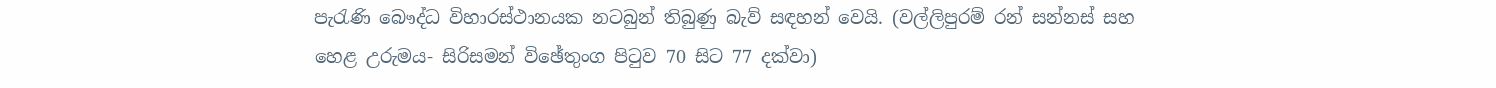පැරැණි බෞද්ධ විහාරස්‌ථානයක නටබුන් තිබුණු බැව් සඳහන් වෙයි. (වල්ලිපුරම් රන් සන්නස්‌ සහ හෙළ උරුමය- සිරිසමන් විඡේතුංග පිටුව 70 සිට 77 දක්‌වා)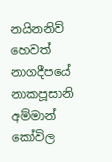නයිනනිව් හෙවත් නාගදීපයේ නාකපූසානි අම්මාන් කෝවිල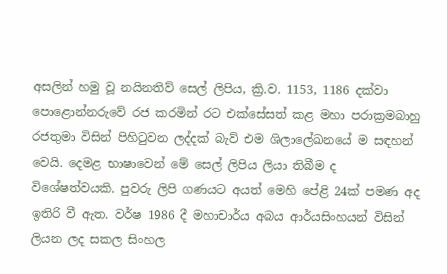අසලින් හමු වූ නයිනතිව් සෙල් ලිපිය, ක්‍රි.ව. 1153, 1186 දක්‌වා පොළොන්නරුවේ රජ කරමින් රට එක්‌සේසත් කළ මහා පරාක්‍රමබාහු රජතුමා විසින් පිහිටුවන ලද්දක්‌ බැව් එම ශිලාලේඛනයේ ම සඳහන් වෙයි. දෙමළ භාෂාවෙන් මේ සෙල් ලිපිය ලියා තිබීම ද විශේෂත්වයකි. පුවරු ලිපි ගණයට අයත් මෙහි පේළි 24ක්‌ පමණ අද ඉතිරි වී ඇත. වර්ෂ 1986 දී මහාචාර්ය අබය ආර්යසිංහයන් විසින් ලියන ලද සකල සිංහල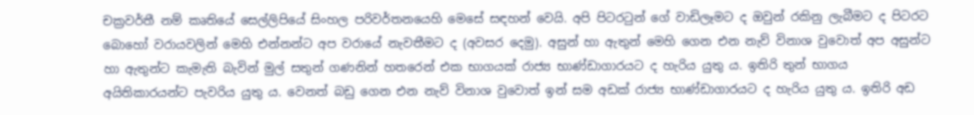චක්‍රවර්තී නම් කෘතියේ සෙල්ලිපියේ සිංහල පරිවර්තනයෙහි මෙසේ සඳහන් වෙයි. අපි පිටරටුන් ගේ වාඩිලෑමට ද ඔවුන් රකිනු ලැබීමට ද පිටරට බොහෝ වරායවලින් මෙහි එන්නන්ට අප වරායේ නැවතීමට ද (අවසර දෙමු). අසුන් හා ඇතුන් මෙහි ගෙන එන නැව් විනාශ වුවොත් අප අසුන්ට හා ඇතුන්ට කැමැති බැවින් මුල් සතුන් ගණනින් හතරෙන් එක භාගයක්‌ රාජ්‍ය භාණ්‌ඩාගාරයට ද හැරිය යුතු ය. ඉතිරි තුන් භාගය අයිතිකාරයන්ට පැවරිය යුතු ය. වෙනත් බඩු ගෙන එන නැව් විනාශ වුවොත් ඉන් සම අඩක්‌ රාජ්‍ය භාණ්‌ඩාගාරයට ද හැරිය යුතු ය. ඉතිරි අඩ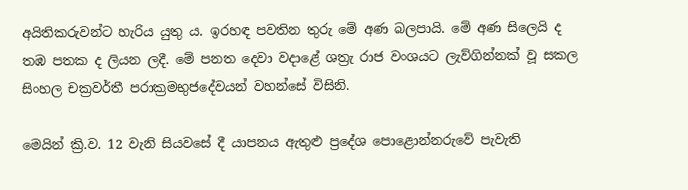අයිතිකරුවන්ට හැරිය යුතු ය. ඉරහඳ පවතින තුරු මේ අණ බලපායි. මේ අණ සිලෙයි ද තඹ පතක ද ලියන ලදී. මේ පනත දෙවා වදාළේ ශත්‍රැ රාජ වංශයට ලැව්ගින්නක්‌ වූ සකල සිංහල චක්‍රවර්තී පරාක්‍රමභුජදේවයන් වහන්සේ විසිනි.

මෙයින් ක්‍රි.ව. 12 වැනි සියවසේ දී යාපනය ඇතුළු ප්‍රදේශ පොළොන්නරුවේ පැවැති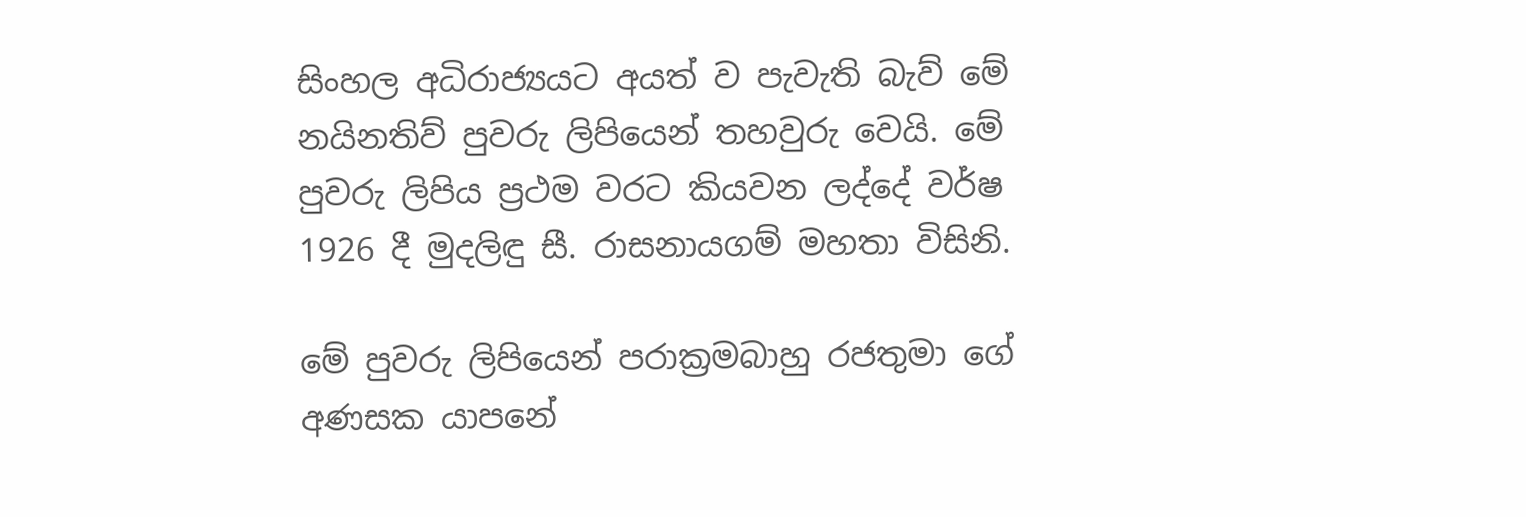සිංහල අධිරාජ්‍යයට අයත් ව පැවැති බැව් මේ නයිනතිව් පුවරු ලිපියෙන් තහවුරු වෙයි. මේ පුවරු ලිපිය ප්‍රථම වරට කියවන ලද්දේ වර්ෂ 1926 දී මුදලිඳු සී. රාසනායගම් මහතා විසිනි.

මේ පුවරු ලිපියෙන් පරාක්‍රමබාහු රජතුමා ගේ අණසක යාපනේ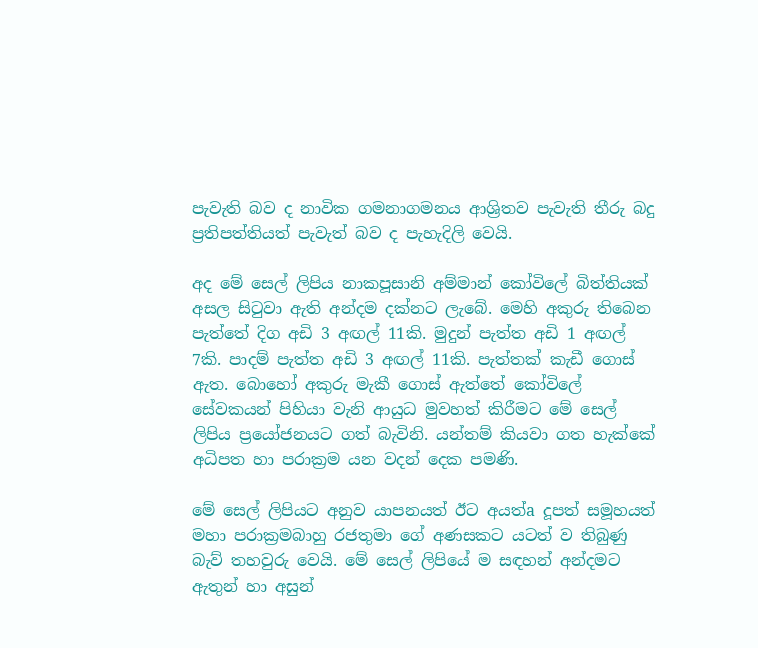පැවැති බව ද නාවික ගමනාගමනය ආශ්‍රිතව පැවැති තීරු බදු ප්‍රතිපත්තියත් පැවැත් බව ද පැහැදිලි වෙයි.

අද මේ සෙල් ලිපිය නාකපූසානි අම්මාන් කෝවිලේ බිත්තියක්‌ අසල සිටුවා ඇති අන්දම දක්‌නට ලැබේ. මෙහි අකුරු තිබෙන පැත්තේ දිග අඩි 3 අඟල් 11කි. මුදුන් පැත්ත අඩි 1 අඟල් 7කි. පාදම් පැත්ත අඩි 3 අඟල් 11කි. පැත්තක්‌ කැඩී ගොස්‌ ඇත. බොහෝ අකුරු මැකී ගොස්‌ ඇත්තේ කෝවිලේ සේවකයන් පිහියා වැනි ආයුධ මුවහත් කිරීමට මේ සෙල් ලිපිය ප්‍රයෝජනයට ගත් බැවිනි. යන්තම් කියවා ගත හැක්‌කේ අධිපත හා පරාක්‍රම යන වදන් දෙක පමණි.

මේ සෙල් ලිපියට අනුව යාපනයත් ඊට අයත්a දූපත් සමූහයත් මහා පරාක්‍රමබාහු රජතුමා ගේ අණසකට යටත් ව තිබුණු බැව් තහවුරු වෙයි. මේ සෙල් ලිපියේ ම සඳහන් අන්දමට ඇතුන් හා අසුන්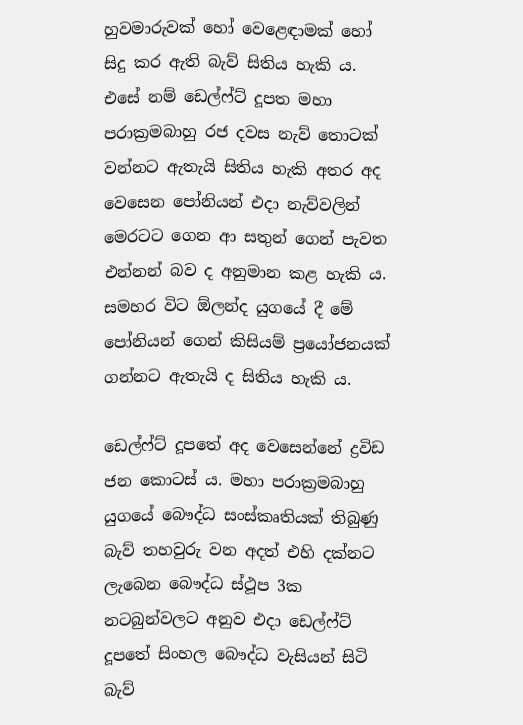හුවමාරුවක්‌ හෝ වෙළෙඳාමක්‌ හෝ සිදු කර ඇති බැව් සිතිය හැකි ය. එසේ නම් ඩෙල්ෆ්ට්‌ දූපත මහා පරාක්‍රමබාහු රජ දවස නැව් තොටක්‌ වන්නට ඇතැයි සිතිය හැකි අතර අද වෙසෙන පෝනියන් එදා නැව්වලින් මෙරටට ගෙන ආ සතුන් ගෙන් පැවත එන්නන් බව ද අනුමාන කළ හැකි ය. සමහර විට ඕලන්ද යුගයේ දී මේ පෝනියන් ගෙන් කිසියම් ප්‍රයෝජනයක්‌ ගන්නට ඇතැයි ද සිතිය හැකි ය.

ඩෙල්ෆ්ට්‌ දූපතේ අද වෙසෙන්නේ ද්‍රවිඩ ජන කොටස්‌ ය. මහා පරාක්‍රමබාහු යුගයේ බෞද්ධ සංස්‌කෘතියක්‌ තිබුණු බැව් තහවුරු වන අදත් එහි දක්‌නට ලැබෙන බෞද්ධ ස්‌ථූප 3ක නටබුන්වලට අනුව එදා ඩෙල්ෆ්ට්‌ දූපතේ සිංහල බෞද්ධ වැසියන් සිටි බැව්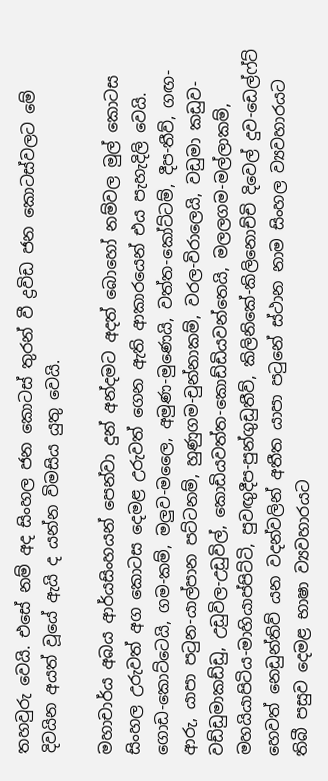තහවුරු වෙයි. එසේ නම් අද සිංහල ජන කොටස්‌ තුරන් වී ද්‍රවිඩ ජන කොටස්‌වලට මේ දිවයින අයත් වූයේ ඇයි ද යන්න විමසිය යුතු වෙයි.

මහාචාර්ය අබය ආර්යසිංහයන් පෙන්වා දුන් අන්දමට අදත් බොහෝ නම්වල මුල් කොටස සිංහල උරුවත් අග කොටස දෙමළ උරුවත් ගෙන ඇති ආකාරයෙන් එය පැහැදිලි වෙයි. ගොඩ-කොට්‌ටෙයි, ගම-කම්, මලුව-මලෛ, අමුණ-මුණෙයි, වත්ත-කෝට්‌ටම්, දීප-තීව්, ගඟ-ආරු, යාපා පටුන-යාල්පාන පට්‌ටනම්, හුණුගම-චුන්නාකම්, වරල-විරාලෙයි, වඩුමා කඩුව-වඩ්ඩුමාකඩ්ඩු, උඩුවිල-උඩුවිල්, කොඩියවත්ත-කොඩ්ඩියවන්තෙයි, මලලගම-මල්ලාකම්, මහයියාපිටිය-මාහියාප්පිට්‌ටි, පුවඟුදීප-පුන්ගුඩුතීව්, කිලිනිකේ-කිලිනොච්චි දිවෙල් දුව-ඩෙල්ෆ්ට්‌ හෙවත් නෙඩුන්තිව් යන වදන්වලින් අතීත යාපා පටුනේ ස්‌ථාන නාම සිංහල ව්‍යවහාරයට තිබී පසුව දෙමළ භාෂා ව්‍යවහාරයට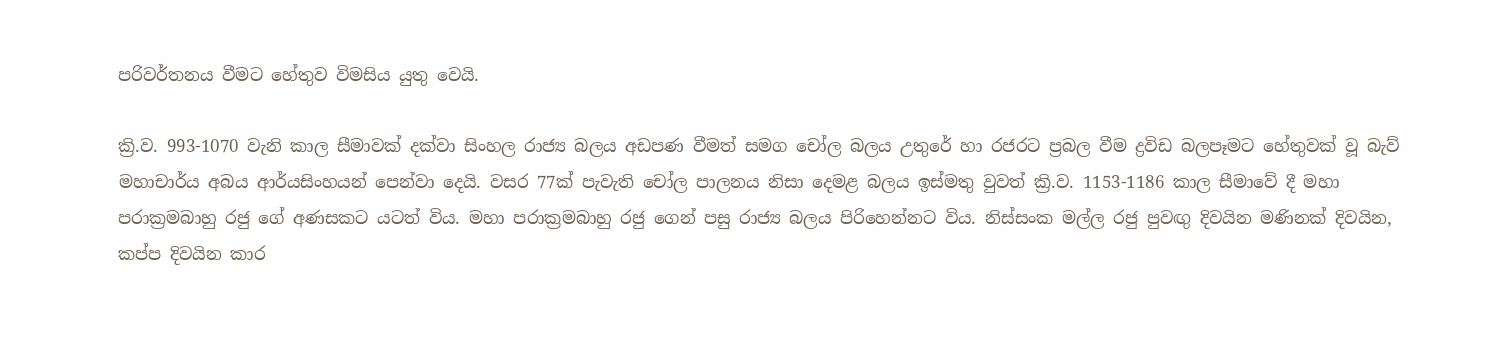පරිවර්තනය වීමට හේතුව විමසිය යුතු වෙයි.

ක්‍රි.ව. 993-1070 වැනි කාල සීමාවක්‌ දක්‌වා සිංහල රාජ්‍ය බලය අඩපණ වීමත් සමග චෝල බලය උතුරේ හා රජරට ප්‍රබල වීම ද්‍රවිඩ බලපෑමට හේතුවක්‌ වූ බැව් මහාචාර්ය අබය ආර්යසිංහයන් පෙන්වා දෙයි. වසර 77ක්‌ පැවැති චෝල පාලනය නිසා දෙමළ බලය ඉස්‌මතු වුවත් ක්‍රි.ව. 1153-1186 කාල සීමාවේ දී මහා පරාක්‍රමබාහු රජු ගේ අණසකට යටත් විය. මහා පරාක්‍රමබාහු රජු ගෙන් පසු රාජ්‍ය බලය පිරිහෙන්නට විය. නිස්‌සංක මල්ල රජු පුවඟු දිවයින මණිනක්‌ දිවයින, කප්ප දිවයින කාර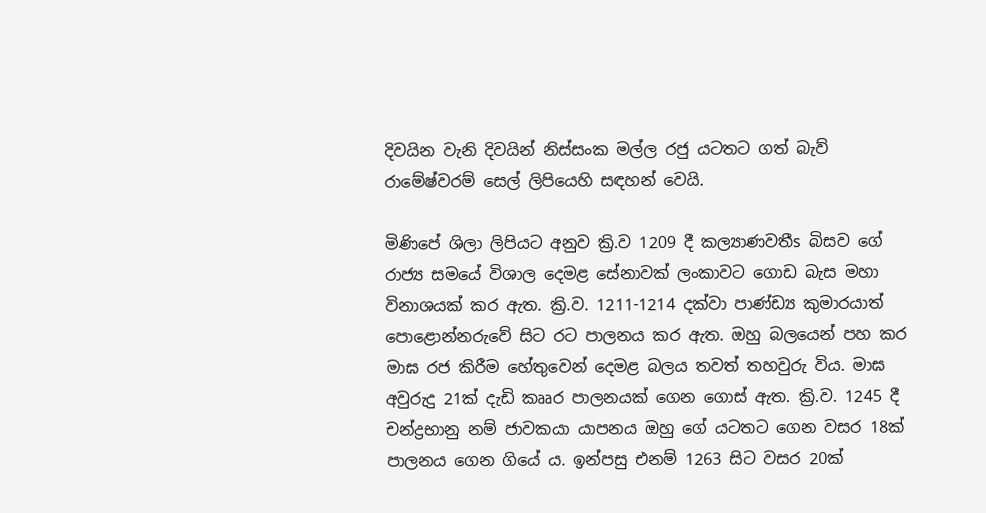දිවයින වැනි දිවයින් නිස්‌සංක මල්ල රජු යටතට ගත් බැව් රාමේෂ්වරම් සෙල් ලිපියෙහි සඳහන් වෙයි.

මිණිපේ ශිලා ලිපියට අනුව ක්‍රි.ව 1209 දී කල්‍යාණවතීs බිසව ගේ රාජ්‍ය සමයේ විශාල දෙමළ සේනාවක්‌ ලංකාවට ගොඩ බැස මහා විනාශයක්‌ කර ඇත. ක්‍රි.ව. 1211-1214 දක්‌වා පාණ්‌ඩ්‍ය කුමාරයාත් පොළොන්නරුවේ සිට රට පාලනය කර ඇත. ඔහු බලයෙන් පහ කර මාඝ රජ කිරීම හේතුවෙන් දෙමළ බලය තවත් තහවුරු විය. මාඝ අවුරුදු 21ක්‌ දැඩි කෲර පාලනයක්‌ ගෙන ගොස්‌ ඇත. ක්‍රි.ව. 1245 දී චන්ද්‍රභානු නම් ජාවකයා යාපනය ඔහු ගේ යටතට ගෙන වසර 18ක්‌ පාලනය ගෙන ගියේ ය. ඉන්පසු එනම් 1263 සිට වසර 20ක්‌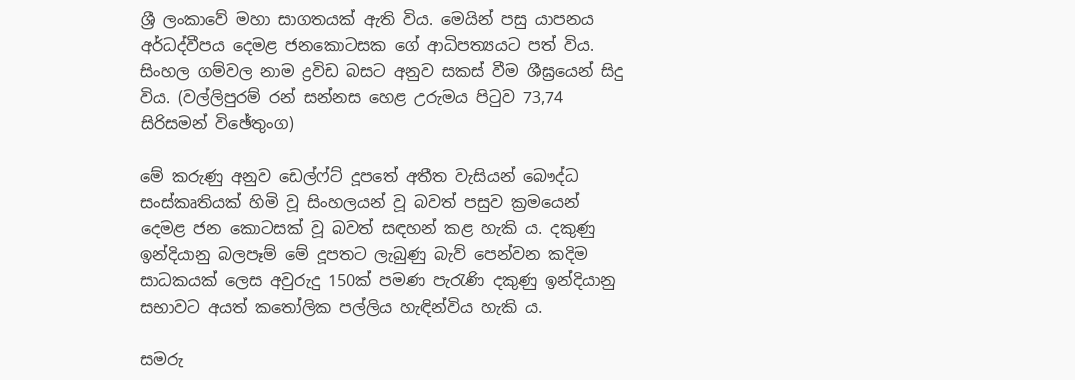ශ්‍රී ලංකාවේ මහා සාගතයක්‌ ඇති විය. මෙයින් පසු යාපනය අර්ධද්වීපය දෙමළ ජනකොටසක ගේ ආධිපත්‍යයට පත් විය. සිංහල ගම්වල නාම ද්‍රවිඩ බසට අනුව සකස්‌ වීම ශීඝ්‍රයෙන් සිදු විය. (වල්ලිපුරම් රන් සන්නස හෙළ උරුමය පිටුව 73,74 සිරිසමන් විඡේතුංග)

මේ කරුණු අනුව ඩෙල්ෆ්ට්‌ දූපතේ අතීත වැසියන් බෞද්ධ සංස්‌කෘතියක්‌ හිමි වූ සිංහලයන් වූ බවත් පසුව ක්‍රමයෙන් දෙමළ ජන කොටසක්‌ වූ බවත් සඳහන් කළ හැකි ය. දකුණු ඉන්දියානු බලපෑම් මේ දූපතට ලැබුණු බැව් පෙන්වන කදිම සාධකයක්‌ ලෙස අවුරුදු 150ක්‌ පමණ පැරැණි දකුණු ඉන්දියානු සභාවට අයත් කතෝලික පල්ලිය හැඳින්විය හැකි ය.

සමරු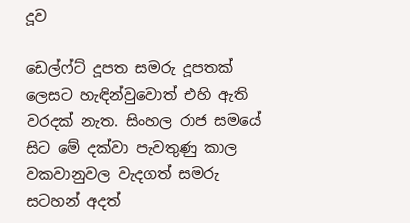දූව

ඩෙල්ෆ්ට්‌ දූපත සමරු දූපතක්‌ ලෙසට හැඳින්වුවොත් එහි ඇති වරදක්‌ නැත. සිංහල රාජ සමයේ සිට මේ දක්‌වා පැවතුණු කාල වකවානුවල වැදගත් සමරු සටහන් අදත්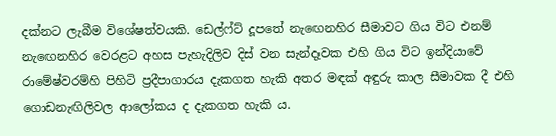දක්‌නට ලැබීම විශේෂත්වයකි. ඩෙල්ෆ්ට්‌ දූපතේ නැඟෙනහිර සීමාවට ගිය විට එනම් නැඟෙනහිර වෙරළට අහස පැහැදිලිව දිස්‌ වන සැන්දෑවක එහි ගිය විට ඉන්දියාවේ රාමේෂ්වරම්හි පිහිටි ප්‍රදීපාගාරය දැකගත හැකි අතර මඳක්‌ අඳුරු කාල සීමාවක දී එහි ගොඩනැඟිලිවල ආලෝකය ද දැකගත හැකි ය.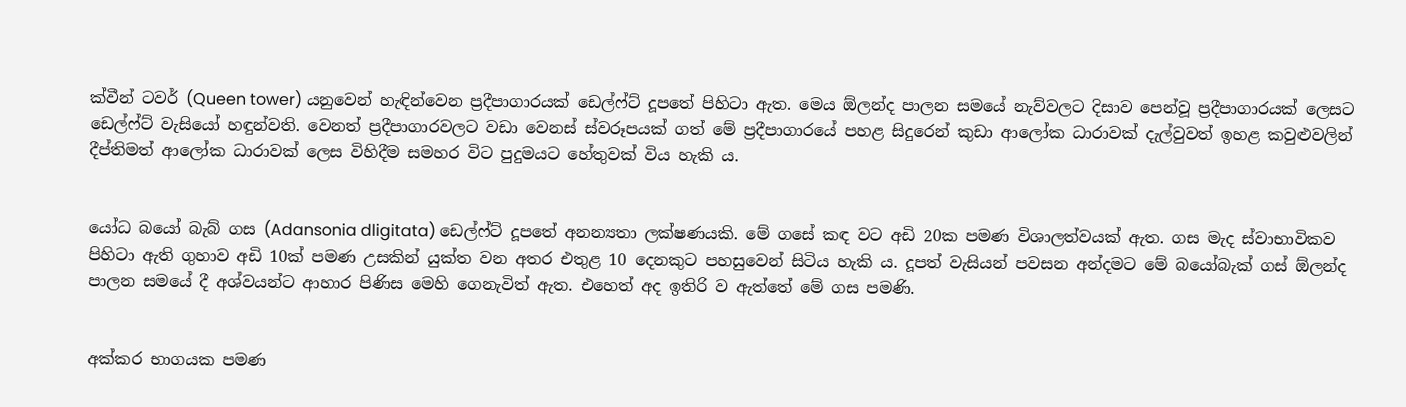ක්‌වීන් ටවර් (Queen tower) යනුවෙන් හැඳින්වෙන ප්‍රදීපාගාරයක්‌ ඩෙල්ෆ්ට්‌ දූපතේ පිහිටා ඇත. මෙය ඕලන්ද පාලන සමයේ නැව්වලට දිසාව පෙන්වූ ප්‍රදීපාගාරයක්‌ ලෙසට ඩෙල්ෆ්ට්‌ වැසියෝ හඳුන්වති. වෙනත් ප්‍රදීපාගාරවලට වඩා වෙනස්‌ ස්‌වරූපයක්‌ ගත් මේ ප්‍රදීපාගාරයේ පහළ සිදුරෙන් කුඩා ආලෝක ධාරාවක්‌ දැල්වුවත් ඉහළ කවුළුවලින් දීප්තිමත් ආලෝක ධාරාවක්‌ ලෙස විහිදීම සමහර විට පුදුමයට හේතුවක්‌ විය හැකි ය.


යෝධ බයෝ බැබ් ගස (Adansonia dligitata) ඩෙල්ෆ්ට්‌ දූපතේ අනන්‍යතා ලක්‌ෂණයකි. මේ ගසේ කඳ වට අඩි 20ක පමණ විශාලත්වයක්‌ ඇත. ගස මැද ස්‌වාභාවිකව පිහිටා ඇති ගුහාව අඩි 10ක්‌ පමණ උසකින් යුක්‌ත වන අතර එතුළ 10 දෙනකුට පහසුවෙන් සිටිය හැකි ය. දූපත් වැසියන් පවසන අන්දමට මේ බයෝබැක්‌ ගස්‌ ඕලන්ද පාලන සමයේ දී අශ්වයන්ට ආහාර පිණිස මෙහි ගෙනැවිත් ඇත. එහෙත් අද ඉතිරි ව ඇත්තේ මේ ගස පමණි.


අක්‌කර භාගයක පමණ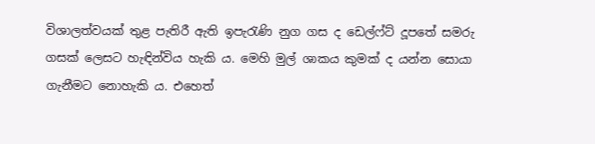විශාලත්වයක්‌ තුළ පැතිරී ඇති ඉපැරැණි නුග ගස ද ඩෙල්ෆ්ට්‌ දූපතේ සමරු ගසක්‌ ලෙසට හැඳින්විය හැකි ය. මෙහි මුල් ශාකය කුමක්‌ ද යන්න සොයා ගැනීමට නොහැකි ය. එහෙත්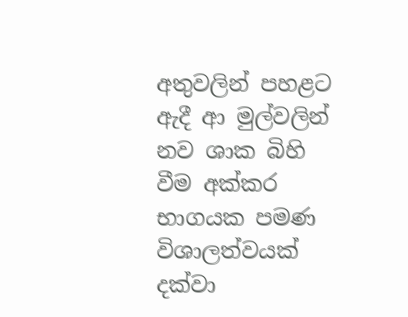අතුවලින් පහළට ඇදී ආ මුල්වලින් නව ශාක බිහි වීම අක්‌කර භාගයක පමණ විශාලත්වයක්‌ දක්‌වා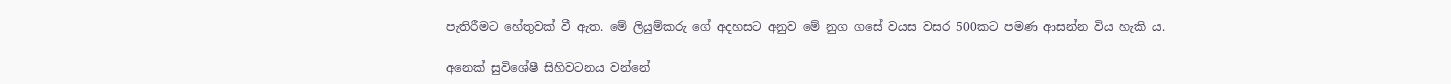පැතිරීමට හේතුවක්‌ වී ඇත. මේ ලියුම්කරු ගේ අදහසට අනුව මේ නුග ගසේ වයස වසර 500කට පමණ ආසන්න විය හැකි ය.

අනෙක්‌ සුවිශේෂී සිහිවටනය වන්නේ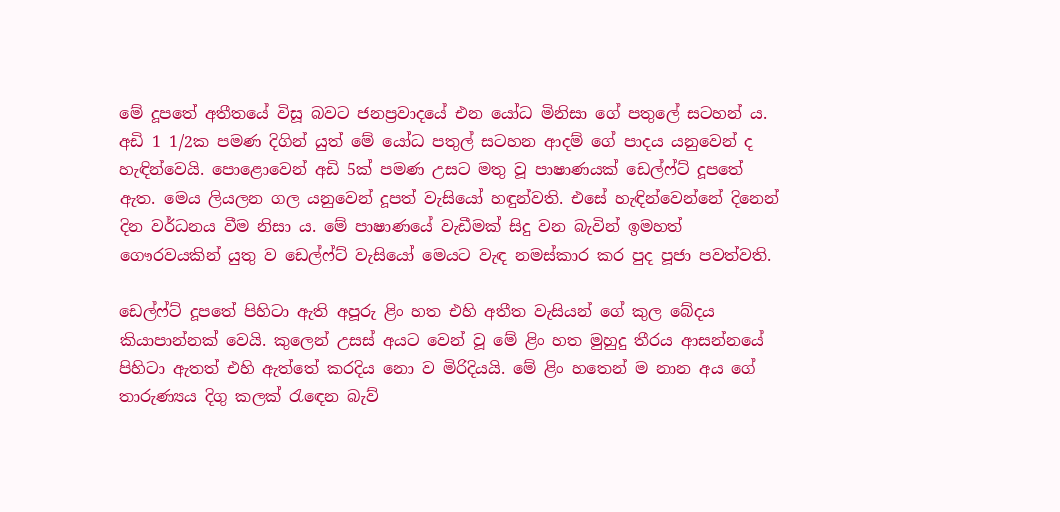මේ දූපතේ අතීතයේ විසූ බවට ජනප්‍රවාදයේ එන යෝධ මිනිසා ගේ පතුලේ සටහන් ය. අඩි 1 1/2ක පමණ දිගින් යුත් මේ යෝධ පතුල් සටහන ආදම් ගේ පාදය යනුවෙන් ද හැඳින්වෙයි. පොළොවෙන් අඩි 5ක්‌ පමණ උසට මතු වූ පාෂාණයක්‌ ඩෙල්ෆ්ට්‌ දූපතේ ඇත. මෙය ලියලන ගල යනුවෙන් දූපත් වැසියෝ හඳුන්වති. එසේ හැඳින්වෙන්නේ දිනෙන් දින වර්ධනය වීම නිසා ය. මේ පාෂාණයේ වැඩීමක්‌ සිදු වන බැවින් ඉමහත් ගෞරවයකින් යුතු ව ඩෙල්ෆ්ට්‌ වැසියෝ මෙයට වැඳ නමස්‌කාර කර පුද පූජා පවත්වති.

ඩෙල්ෆ්ට්‌ දූපතේ පිහිටා ඇති අපූරු ළිං හත එහි අතීත වැසියන් ගේ කුල බේදය කියාපාන්නක්‌ වෙයි. කුලෙන් උසස්‌ අයට වෙන් වූ මේ ළිං හත මුහුදු තීරය ආසන්නයේ පිහිටා ඇතත් එහි ඇත්තේ කරදිය නො ව මිරිදියයි. මේ ළිං හතෙන් ම නාන අය ගේ තාරුණ්‍යය දිගු කලක්‌ රැඳෙන බැව්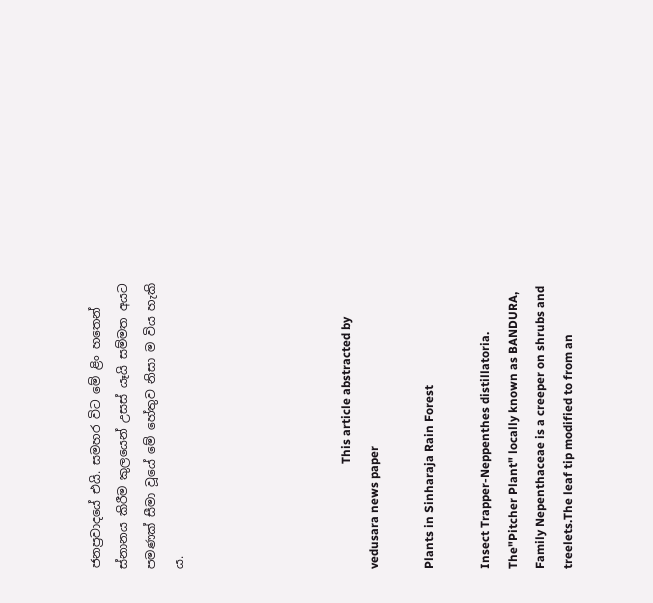ජනප්‍රවාදයේ එයි. සමහර විට මේ ළිං හතෙන් ස්‌නානය කිරීම කුලයෙන් උසස්‌ යෑයි සම්මත අයට පමණක්‌ සීමා වූයේ මේ හේතුව නිසා ම විය හැකි ය.





                                   This article abstracted by vedusara news paper

Plants in Sinharaja Rain Forest

Insect Trapper-Neppenthes distillatoria.
The"Pitcher Plant" locally known as BANDURA,
Family Nepenthaceae is a creeper on shrubs and treelets.The leaf tip modified to from an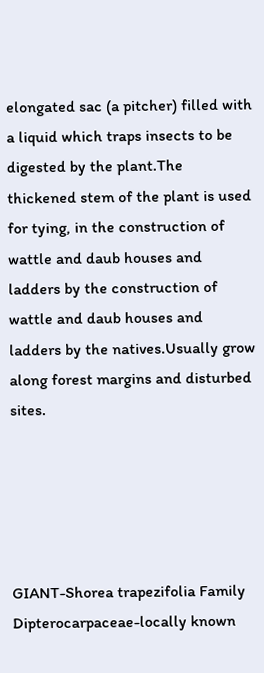elongated sac (a pitcher) filled with a liquid which traps insects to be digested by the plant.The thickened stem of the plant is used for tying, in the construction of wattle and daub houses and ladders by the construction of wattle and daub houses and ladders by the natives.Usually grow along forest margins and disturbed sites.





GIANT-Shorea trapezifolia Family Dipterocarpaceae-locally known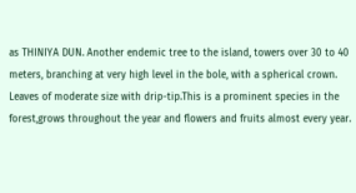as THINIYA DUN. Another endemic tree to the island, towers over 30 to 40 meters, branching at very high level in the bole, with a spherical crown. Leaves of moderate size with drip-tip.This is a prominent species in the forest,grows throughout the year and flowers and fruits almost every year.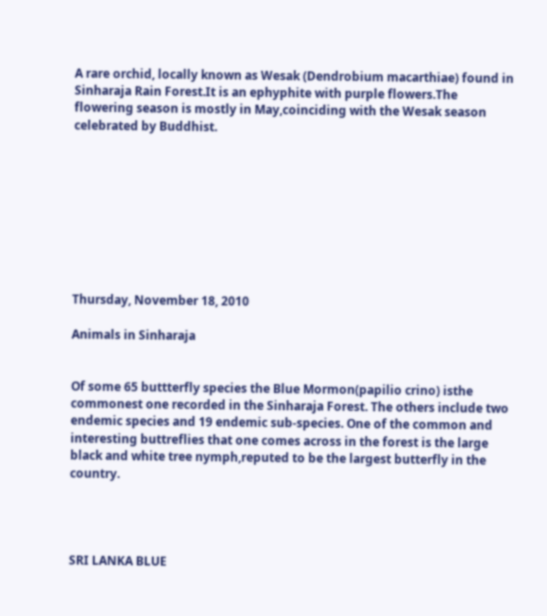A rare orchid, locally known as Wesak (Dendrobium macarthiae) found in Sinharaja Rain Forest.It is an ephyphite with purple flowers.The flowering season is mostly in May,coinciding with the Wesak season celebrated by Buddhist.









Thursday, November 18, 2010

Animals in Sinharaja


Of some 65 buttterfly species the Blue Mormon(papilio crino) isthe commonest one recorded in the Sinharaja Forest. The others include two endemic species and 19 endemic sub-species. One of the common and interesting buttreflies that one comes across in the forest is the large black and white tree nymph,reputed to be the largest butterfly in the country.




SRI LANKA BLUE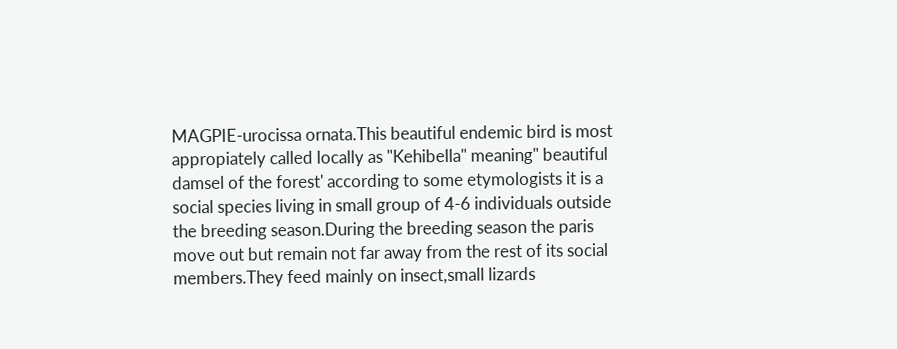MAGPIE-urocissa ornata.This beautiful endemic bird is most appropiately called locally as "Kehibella" meaning" beautiful damsel of the forest' according to some etymologists it is a social species living in small group of 4-6 individuals outside the breeding season.During the breeding season the paris move out but remain not far away from the rest of its social members.They feed mainly on insect,small lizards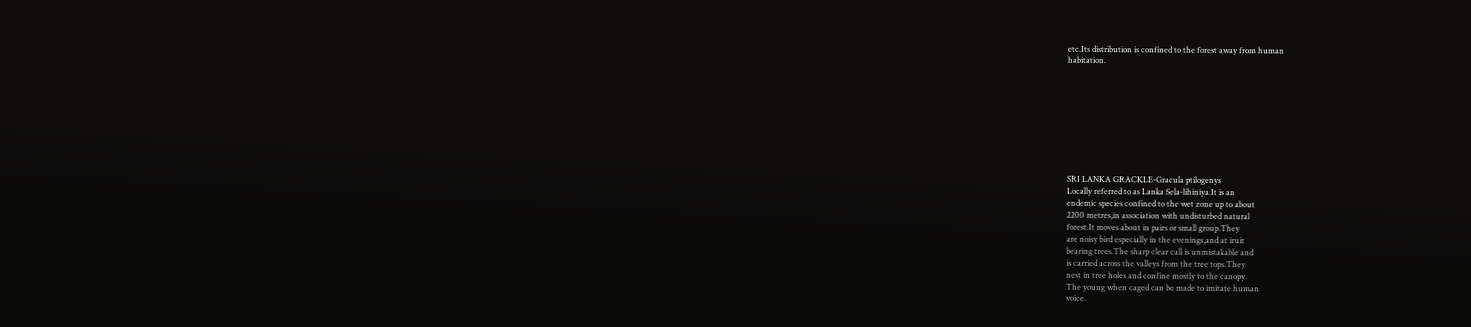etc.Its distribution is confined to the forest away from human
habitation.









SRI LANKA GRACKLE-Gracula ptilogenys
Locally referred to as Lanka Sela-lihiniya.It is an
endemic species confined to the wet zone up to about
2200 metres,in association with undisturbed natural
forest.It moves about in pairs or small group.They
are noisy bird especially in the evenings,and at iruit
bearing trees.The sharp clear call is unmistakable and
is carried across the valleys from the tree tops.They
nest in tree holes and confine mostly to the canopy.
The young when caged can be made to imitate human
voice.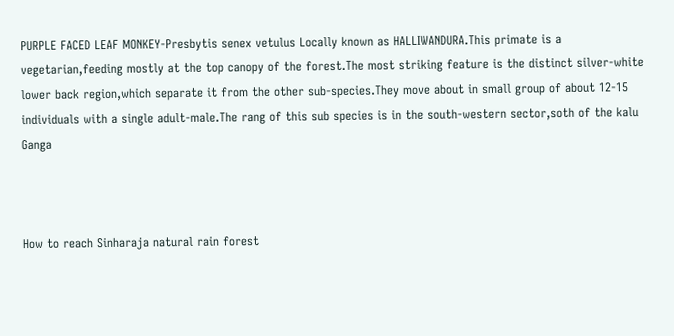PURPLE FACED LEAF MONKEY-Presbytis senex vetulus Locally known as HALLIWANDURA.This primate is a
vegetarian,feeding mostly at the top canopy of the forest.The most striking feature is the distinct silver-white lower back region,which separate it from the other sub-species.They move about in small group of about 12-15 individuals with a single adult-male.The rang of this sub species is in the south-western sector,soth of the kalu Ganga



How to reach Sinharaja natural rain forest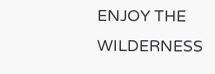ENJOY THE WILDERNESS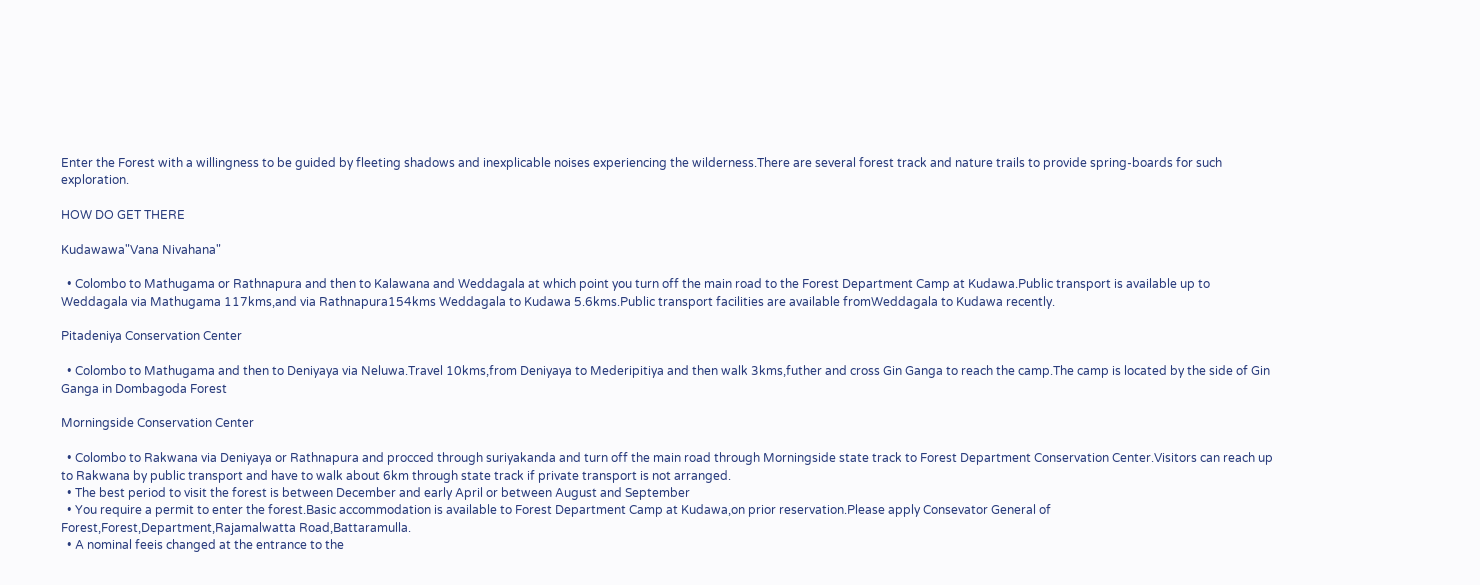Enter the Forest with a willingness to be guided by fleeting shadows and inexplicable noises experiencing the wilderness.There are several forest track and nature trails to provide spring-boards for such exploration.

HOW DO GET THERE

Kudawawa"Vana Nivahana"

  • Colombo to Mathugama or Rathnapura and then to Kalawana and Weddagala at which point you turn off the main road to the Forest Department Camp at Kudawa.Public transport is available up to Weddagala via Mathugama 117kms,and via Rathnapura154kms Weddagala to Kudawa 5.6kms.Public transport facilities are available fromWeddagala to Kudawa recently.

Pitadeniya Conservation Center

  • Colombo to Mathugama and then to Deniyaya via Neluwa.Travel 10kms,from Deniyaya to Mederipitiya and then walk 3kms,futher and cross Gin Ganga to reach the camp.The camp is located by the side of Gin Ganga in Dombagoda Forest

Morningside Conservation Center

  • Colombo to Rakwana via Deniyaya or Rathnapura and procced through suriyakanda and turn off the main road through Morningside state track to Forest Department Conservation Center.Visitors can reach up to Rakwana by public transport and have to walk about 6km through state track if private transport is not arranged.
  • The best period to visit the forest is between December and early April or between August and September
  • You require a permit to enter the forest.Basic accommodation is available to Forest Department Camp at Kudawa,on prior reservation.Please apply Consevator General of Forest,Forest,Department,Rajamalwatta Road,Battaramulla.
  • A nominal feeis changed at the entrance to the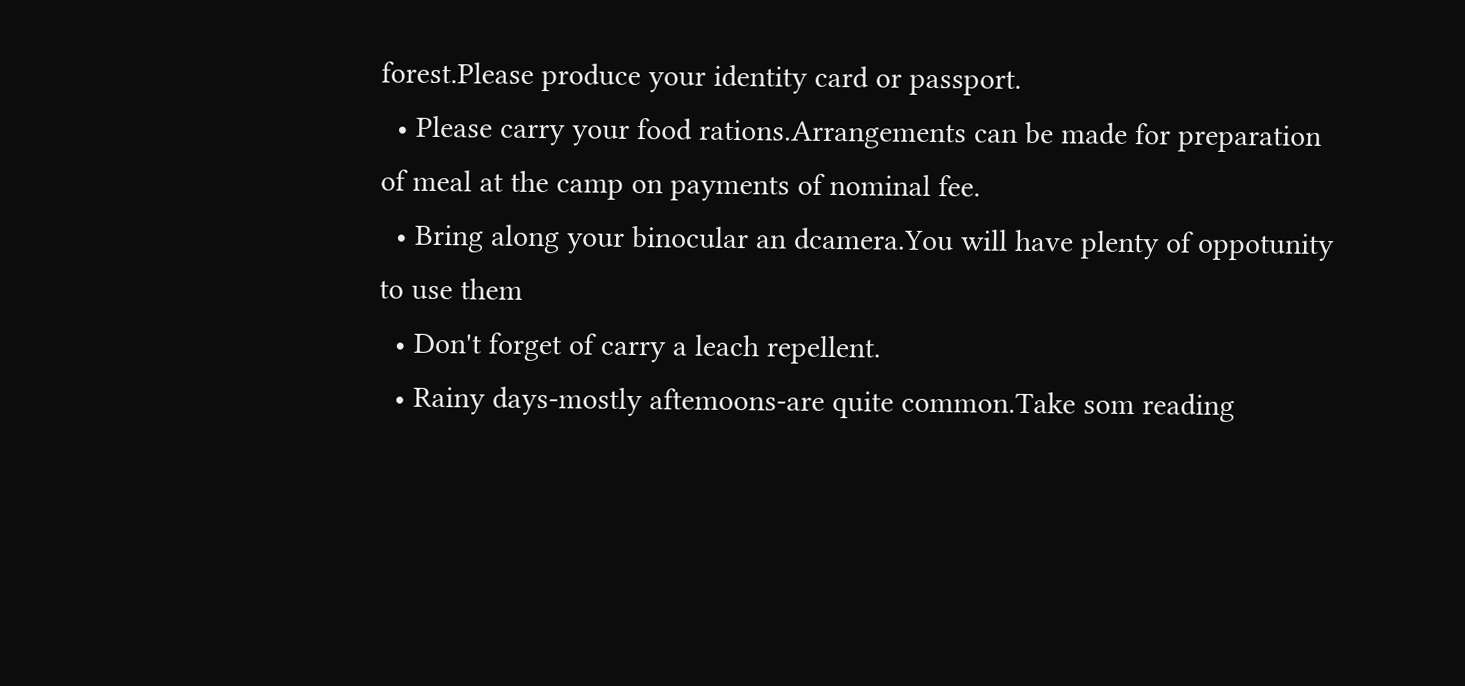forest.Please produce your identity card or passport.
  • Please carry your food rations.Arrangements can be made for preparation of meal at the camp on payments of nominal fee.
  • Bring along your binocular an dcamera.You will have plenty of oppotunity to use them
  • Don't forget of carry a leach repellent.
  • Rainy days-mostly aftemoons-are quite common.Take som reading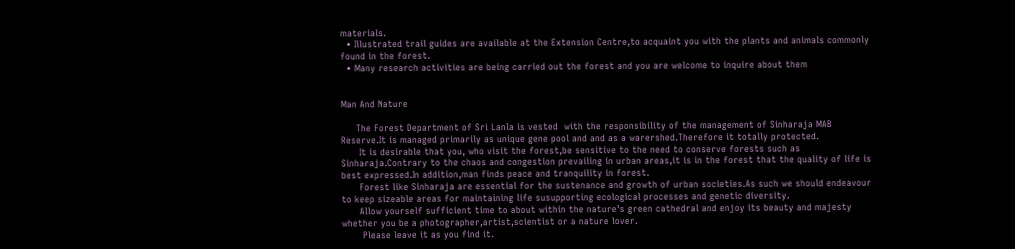materials.
  • Illustrated trail guides are available at the Extension Centre,to acquaint you with the plants and animals commonly found in the forest.
  • Many research activities are being carried out the forest and you are welcome to inquire about them


Man And Nature

     The Forest Department of Sri Lanla is vested  with the responsibility of the management of Sinharaja MAB Reserve.It is managed primarily as unique gene pool and and as a warershed.Therefore it totally protected.
      It is desirable that you, who visit the forest,be sensitive to the need to conserve forests such as Sinharaja.Contrary to the chaos and congestion prevailing in urban areas,it is in the forest that the quality of life is best expressed.In addition,man finds peace and tranquility in forest.
      Forest like Sinharaja are essential for the sustenance and growth of urban societies.As such we should endeavour to keep sizeable areas for maintaining life susupporting ecological processes and genetic diversity.
      Allow yourself sufficient time to about within the nature's green cathedral and enjoy its beauty and majesty whether you be a photographer,artist,scientist or a nature lover.
       Please leave it as you find it.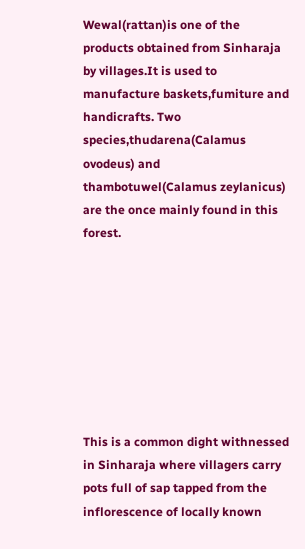Wewal(rattan)is one of the products obtained from Sinharaja by villages.It is used to manufacture baskets,fumiture and handicrafts. Two species,thudarena(Calamus ovodeus) and thambotuwel(Calamus zeylanicus) are the once mainly found in this forest.








This is a common dight withnessed in Sinharaja where villagers carry pots full of sap tapped from the inflorescence of locally known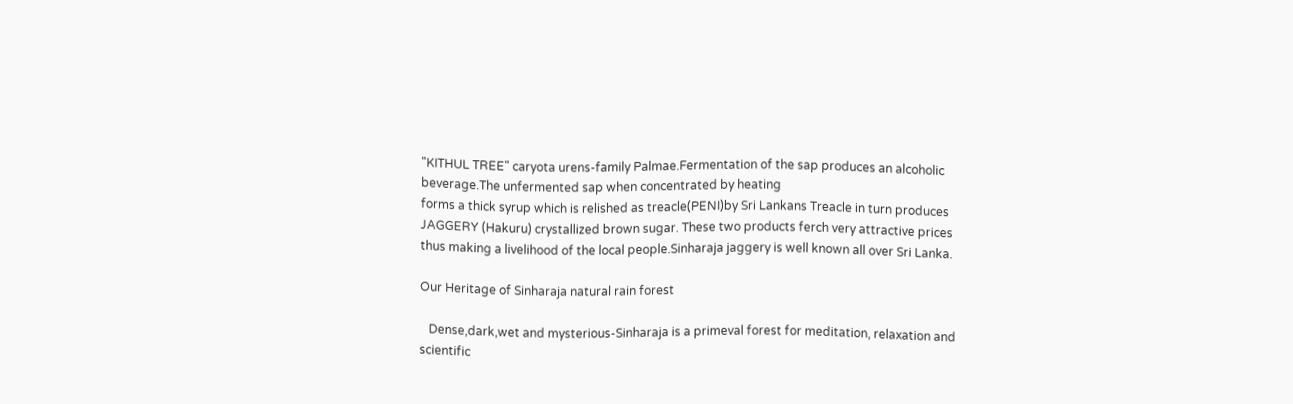"KITHUL TREE" caryota urens-family Palmae.Fermentation of the sap produces an alcoholic beverage.The unfermented sap when concentrated by heating
forms a thick syrup which is relished as treacle(PENI)by Sri Lankans Treacle in turn produces JAGGERY (Hakuru) crystallized brown sugar. These two products ferch very attractive prices thus making a livelihood of the local people.Sinharaja jaggery is well known all over Sri Lanka.

Our Heritage of Sinharaja natural rain forest

   Dense,dark,wet and mysterious-Sinharaja is a primeval forest for meditation, relaxation and scientific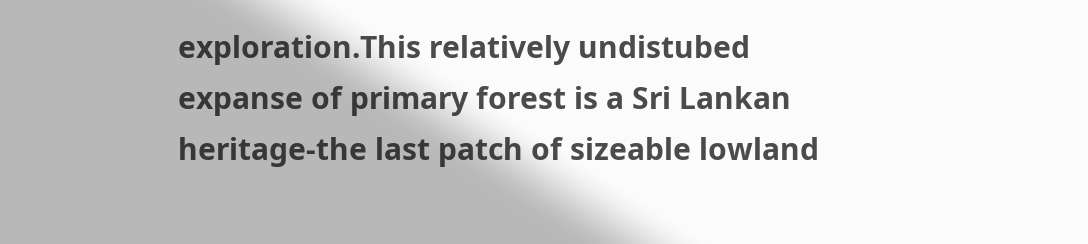exploration.This relatively undistubed expanse of primary forest is a Sri Lankan heritage-the last patch of sizeable lowland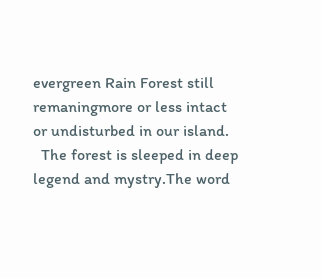evergreen Rain Forest still remaningmore or less intact or undisturbed in our island.
  The forest is sleeped in deep legend and mystry.The word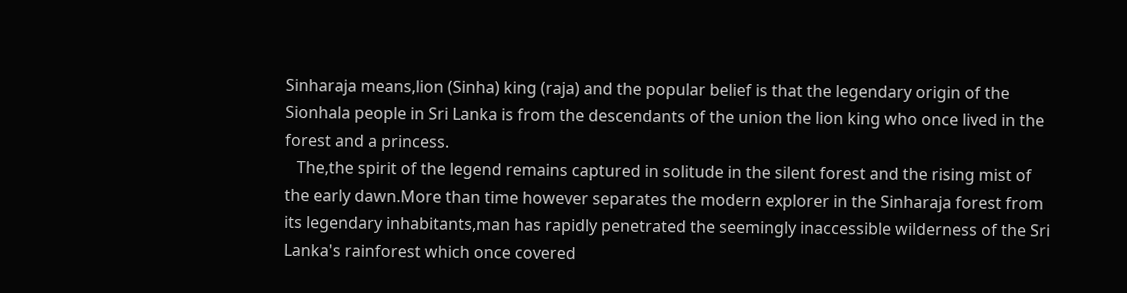Sinharaja means,lion (Sinha) king (raja) and the popular belief is that the legendary origin of the Sionhala people in Sri Lanka is from the descendants of the union the lion king who once lived in the forest and a princess.
   The,the spirit of the legend remains captured in solitude in the silent forest and the rising mist of the early dawn.More than time however separates the modern explorer in the Sinharaja forest from its legendary inhabitants,man has rapidly penetrated the seemingly inaccessible wilderness of the Sri Lanka's rainforest which once covered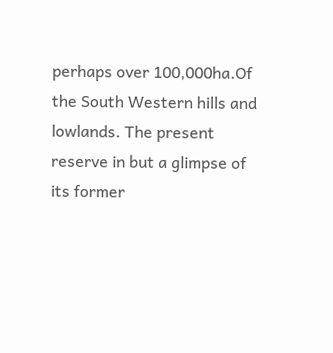perhaps over 100,000ha.Of the South Western hills and lowlands. The present reserve in but a glimpse of its former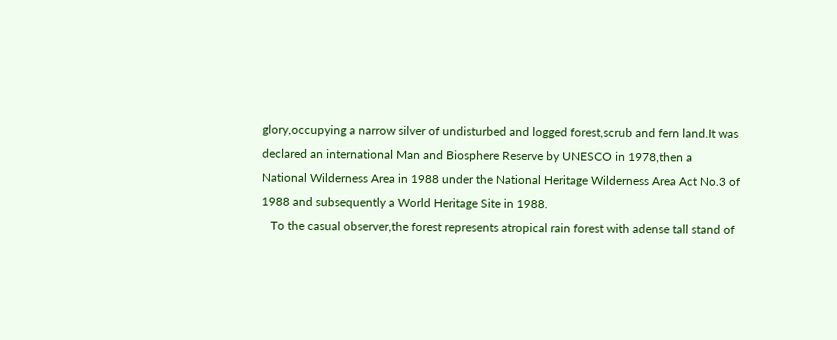glory,occupying a narrow silver of undisturbed and logged forest,scrub and fern land.It was declared an international Man and Biosphere Reserve by UNESCO in 1978,then a
National Wilderness Area in 1988 under the National Heritage Wilderness Area Act No.3 of 1988 and subsequently a World Heritage Site in 1988.
   To the casual observer,the forest represents atropical rain forest with adense tall stand of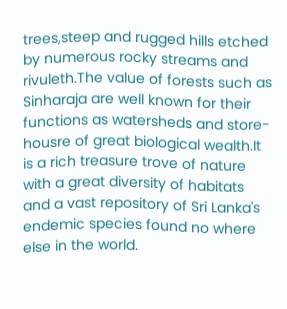trees,steep and rugged hills etched by numerous rocky streams and rivuleth.The value of forests such as Sinharaja are well known for their functions as watersheds and store-housre of great biological wealth.It is a rich treasure trove of nature with a great diversity of habitats and a vast repository of Sri Lanka's endemic species found no where else in the world.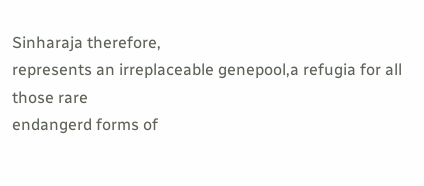Sinharaja therefore,
represents an irreplaceable genepool,a refugia for all those rare
endangerd forms of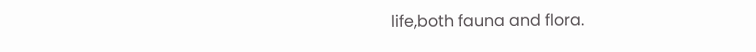life,both fauna and flora.